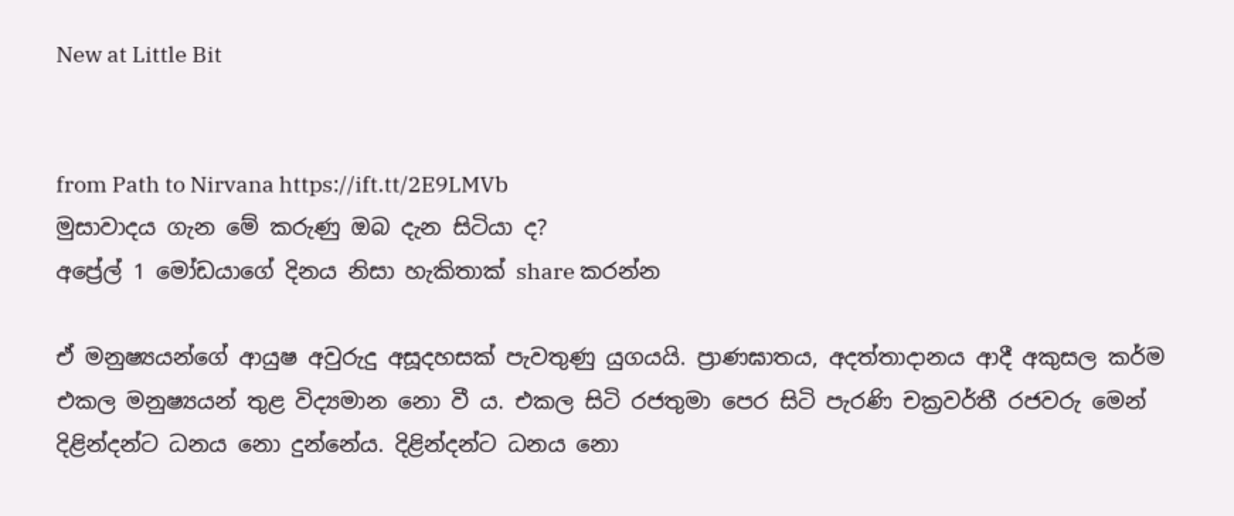New at Little Bit


from Path to Nirvana https://ift.tt/2E9LMVb
මුසාවාදය ගැන මේ කරුණු ඔබ දැන සිටියා ද?
අප්‍රේල් 1 මෝඩයාගේ දිනය නිසා හැකිතාක් share කරන්න

ඒ මනුෂ්‍යයන්ගේ ආයුෂ අවුරුදු අසූදහසක් පැවතුණු යුගයයි. ප්‍රාණඝාතය, අදත්තාදානය ආදී අකුසල කර්ම එකල මනුෂ්‍යයන් තුළ විද්‍යමාන නො වී ය. එකල සිටි රජතුමා පෙර සිටි පැරණි චක්‍රවර්තී රජවරු මෙන් දිළින්දන්ට ධනය නො දුන්නේය. දිළින්දන්ට ධනය නො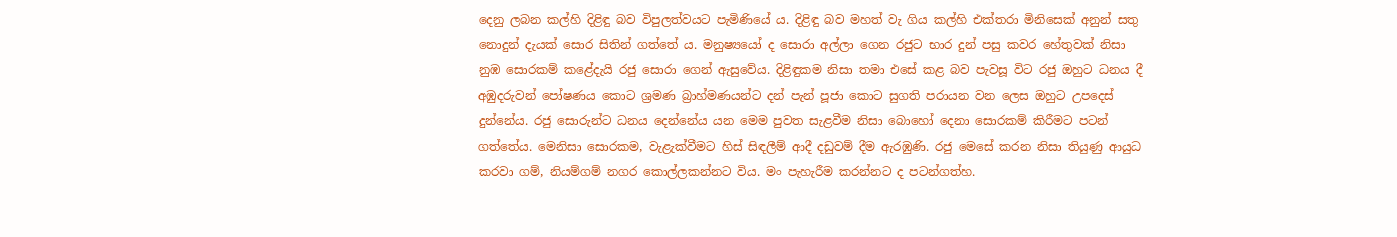දෙනු ලබන කල්හි දිළිඳු බව විපුලත්වයට පැමිණියේ ය. දිළිඳු බව මහත් වැ ගිය කල්හි එක්තරා මිනිසෙක් අනුන් සතු නොදුන් දැයක් සොර සිතින් ගත්තේ ය. මනුෂ්‍යයෝ ද සොරා අල්ලා ගෙන රජුට භාර දුන් පසු කවර හේතුවක් නිසා නුඹ සොරකම් කළේදැයි රජු සොරා ගෙන් ඇසුවේය. දිළිඳුකම නිසා තමා එසේ කළ බව පැවසූ විට රජු ඔහුට ධනය දී අඹුදරුවන් පෝෂණය කොට ශ්‍රමණ බ්‍රාහ්මණයන්ට දන් පැන් පූජා කොට සුගති පරායන වන ලෙස ඔහුට උපදෙස් දුන්නේය. රජු සොරුන්ට ධනය දෙන්නේය යන මෙම පුවත සැළවීම නිසා බොහෝ දෙනා සොරකම් කිරීමට පටන් ගත්තේය. මෙනිසා සොරකම, වැළැක්වීමට හිස් සිඳලීම් ආදී දඩුවම් දීම ඇරඹුණි. රජු මෙසේ කරන නිසා තියුණු ආයුධ කරවා ගම්, නියම්ගම් නගර කොල්ලකන්නට විය. මං පැහැරීම කරන්නට ද පටන්ගත්හ.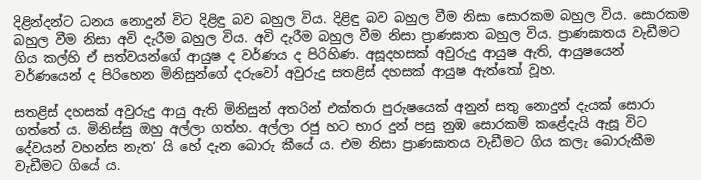දිළින්දන්ට ධනය නොදුන් විට දිළිඳු බව බහුල විය. දිළිඳු බව බහුල වීම නිසා සොරකම බහුල විය. සොරකම බහුල වීම නිසා අවි දැරීම බහුල විය. අවි දැරීම බහුල වීම නිසා ප්‍රාණඝාත බහුල විය. ප්‍රාණඝාතය වැඩීමට ගිය කල්හි ඒ සත්වයන්ගේ ආයුෂ ද වර්ණය ද පිරිහිණ. අසූදහසක් අවුරුදු ආයුෂ ඇති, ආයුෂයෙන් වර්ණයෙන් ද පිරිහෙන මිනිසුන්ගේ දරුවෝ අවුරුදු සතළිස් දහසක් ආයුෂ ඇත්තෝ වූහ.

සතළිස් දහසක් අවුරුදු ආයු ඇති මිනිසුන් අතරින් එක්තරා පුරුෂයෙක් අනුන් සතු නොදුන් දැයක් සොරා ගත්තේ ය. මිනිස්සු ඔහු අල්ලා ගත්හ. අල්ලා රජු හට භාර දුන් පසු නුඹ සොරකම් කළේදැයි ඇසූ විට දේවයන් වහන්ස නැත’ යි හේ දැන බොරු කීයේ ය. එම නිසා ප්‍රාණඝාතය වැඩීමට ගිය කලැ බොරුකීම වැඩීමට ගියේ ය.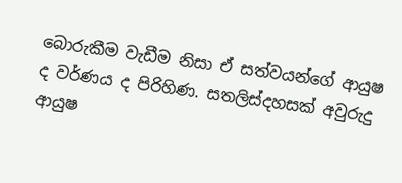බොරුකීම වැඩීම නිසා ඒ සත්වයන්ගේ ආයුෂ ද වර්ණය ද පිරිහිණ. සතලිස්දහසක් අවුරුදු ආයුෂ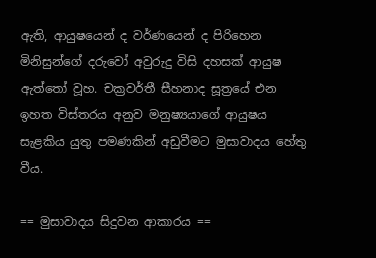ඇති, ආයුෂයෙන් ද වර්ණයෙන් ද පිරිහෙන මිනිසුන්ගේ දරුවෝ අවුරුදු විසි දහසක් ආයුෂ ඇත්තෝ වූහ. චක්‍රවර්තී සීහනාද සූත්‍රයේ එන ඉහත විස්තරය අනුව මනුෂ්‍යයාගේ ආයුෂය සැළකිය යුතු පමණකින් අඩුවීමට මුසාවාදය හේතු වීය.

== මුසාවාදය සිදුවන ආකාරය ==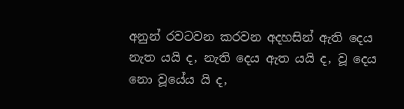අනුන් රවටවන කරවන අදහසින් ඇති දෙය නැත යයි ද, නැති දෙය ඇත යයි ද, වූ දෙය නො වූයේය යි ද,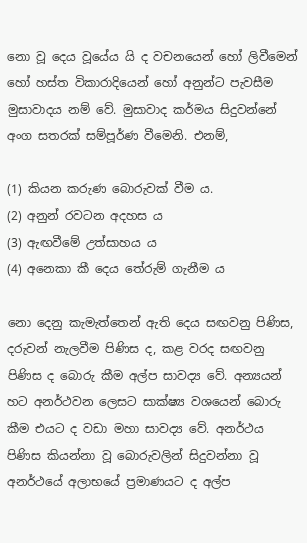නො වූ දෙය වූයේය යි ද වචනයෙන් හෝ ලිවීමෙන් හෝ හස්ත විකාරාදියෙන් හෝ අනුන්ට පැවසීම මුසාවාදය නම් වේ. මුසාවාද කර්මය සිදුවන්නේ අංග සතරක් සම්පූර්ණ වීමෙනි. එනම්,

(1) කියන කරුණ බොරුවක් වීම ය.
(2) අනුන් රවටන අදහස ය
(3) ඇඟවීමේ උත්සාහය ය
(4) අනෙකා කී දෙය තේරුම් ගැනීම ය

නො දෙනු කැමැත්තෙන් ඇති දෙය සඟවනු පිණිස, දරුවන් නැලවීම පිණිස ද, කළ වරද සඟවනු පිණිස ද බොරු කීම අල්ප සාවද්‍ය වේ. අන්‍යයන් හට අනර්ථවන ලෙසට සාක්ෂ්‍ය වශයෙන් බොරු කීම එයට ද වඩා මහා සාවද්‍ය වේ. අනර්ථය පිණිස කියන්නා වූ බොරුවලින් සිදුවන්නා වූ අනර්ථයේ අලාභයේ ප්‍ර‍මාණයට ද අල්ප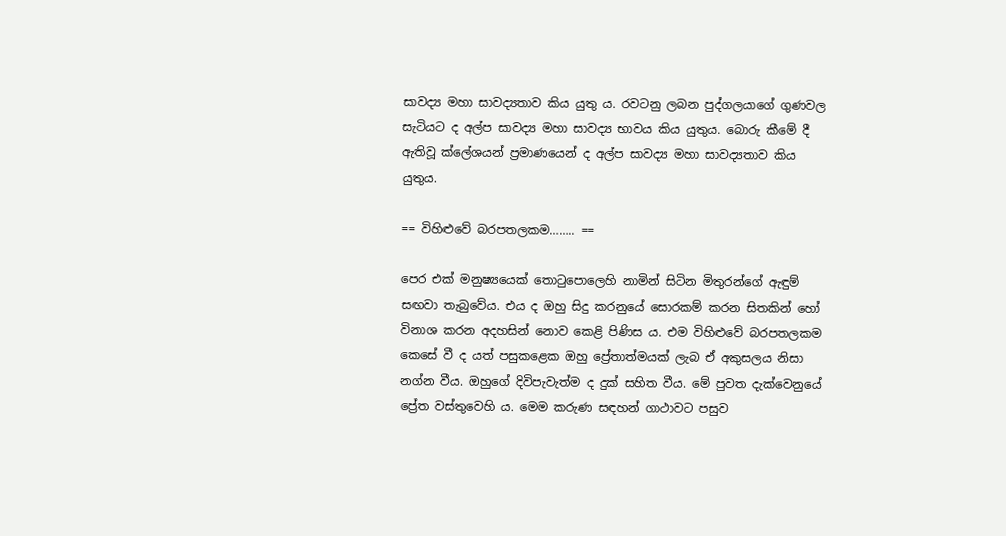සාවද්‍ය මහා සාවද්‍යතාව කිය යුතු ය. රවටනු ලබන පුද්ගලයාගේ ගුණවල සැටියට ද අල්ප සාවද්‍ය මහා සාවද්‍ය භාවය කිය යුතුය. බොරු කීමේ දී ඇතිවූ ක්ලේශයන් ප්‍ර‍මාණයෙන් ද අල්ප සාවද්‍ය මහා සාවද්‍යතාව කිය යුතුය.

== විහිළුවේ බරපතලකම…….. ==

පෙර එක් මනුෂ්‍යයෙක් තොටුපොලෙහි නාමින් සිටින මිතුරන්ගේ ඇඳුම් සඟවා තැබුවේය. එය ද ඔහු සිදු කරනුයේ සොරකම් කරන සිතකින් හෝ විනාශ කරන අදහසින් නොව කෙළි පිණිස ය. එම විහිළුවේ බරපතලකම කෙසේ වී ද යත් පසුකළෙක ඔහු ප්‍රේතාත්මයක් ලැබ ඒ අකුසලය නිසා නග්න වීය. ඔහුගේ දිවිපැවැත්ම ද දුක් සහිත වීය. මේ පුවත දැක්වෙනුයේ ප්‍රේත වස්තුවෙහි ය. මෙම කරුණ සඳහන් ගාථාවට පසුව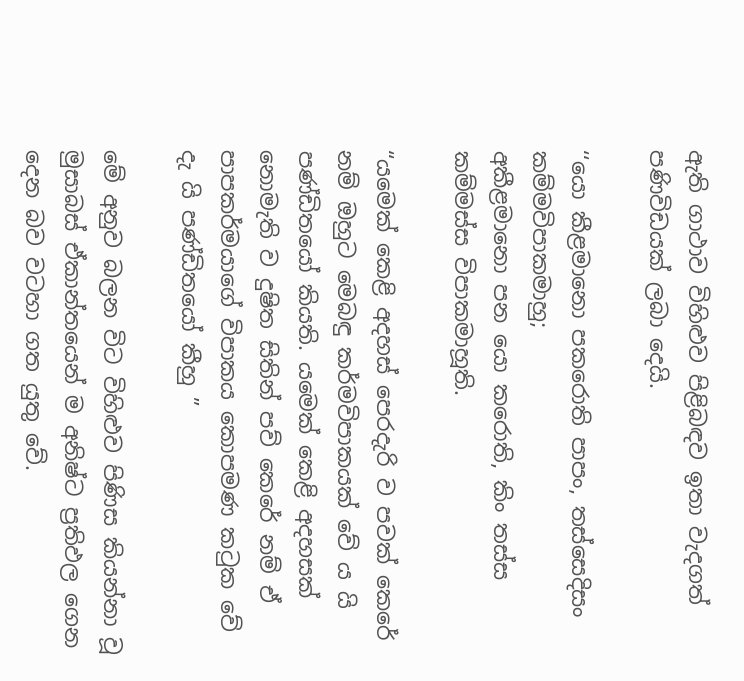ඇති ගාථාව විහිළුව පිළිබඳව ඉතා වැදගත් පණිවිඩයක් ලබා දෙයි.

‘‘යො කීළමානො පකරොති පාපං, තස්‌සෙදිසං කම්‌මවිපාකමාහු;
අකීළමානො පන යො කරොති, කිං තස්‌ස කම්‌මස්‌ස විපාකමාහූති.

“යමෙක් කෙළි අදහස් පෙරදැරි ව පවක් කෙරේ නම් ඔහුට මෙබඳු කර්මවිපාකයක් වේ ය යි පණ්ඩිතයෝ කියති. යමෙක් කෙළි අදහසක් නොමැති ව දුෂිත සිතින් පව් කෙරේ නම් ඒ පාපකර්මයාගේ විපාකය කොපමණ කටුක වේ දැ යි පණ්ඩිතයෝ කීහු ”

මේ අනුව බලන විට විහිළුව පිණිස කියන්නා වූ මුසාබස් ඒකාන්තයෙන් ම අනිෂ්ට ප්‍රතිඵල ගෙන දෙන බව වටහා ගත යුතු වේ.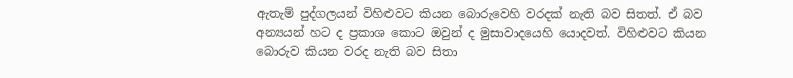ඇතැම් පුද්ගලයන් විහිළුවට කියන බොරුවෙහි වරදක් නැති බව සිතත්. ඒ බව අන්‍යයන් හට ද ප්‍රකාශ කොට ඔවුන් ද මුසාවාදයෙහි යොදවත්. විහිළුවට කියන බොරුව කියන වරද නැති බව සිතා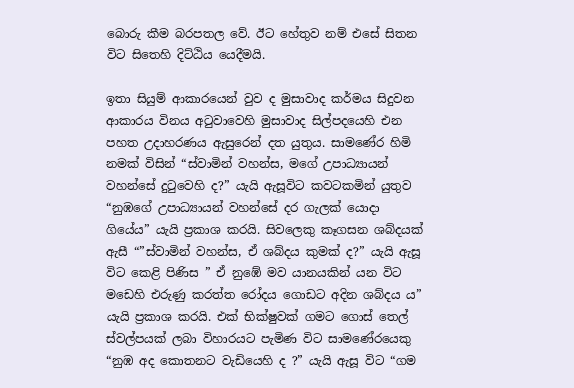බොරු කීම බරපතල වේ. ඊට හේතුව නම් එසේ සිතන විට සිතෙහි දිට්ඨිය යෙදීමයි.

ඉතා සියුම් ආකාරයෙන් වුව ද මුසාවාද කර්මය සිදුවන ආකාරය විනය අටුවාවෙහි මුසාවාද සිල්පදයෙහි එන පහත උදාහරණය ඇසුරෙන් දත යුතුය. සාමණේර හිමි නමක් විසින් “ස්වාමින් වහන්ස, මගේ උපාධ්‍යායන් වහන්සේ දුටුවෙහි ද?” යැයි ඇසූවිට කවටකමින් යුතුව “නුඹගේ උපාධ්‍යායන් වහන්සේ දර ගැලක් යොදා ගියේය” යැයි ප්‍රකාශ කරයි. සිවලෙකු කෑගසන ශබ්දයක් ඇසී “”ස්වාමින් වහන්ස, ඒ ශබ්දය කුමක් ද?” යැයි ඇසූ විට කෙළි පිණිස ” ඒ නුඹේ මව යානයකින් යන විට මඩෙහි එරුණු කරත්ත රෝදය ගොඩට අදින ශබ්දය ය” යැයි ප්‍රකාශ කරයි. එක් භික්ෂුවක් ගමට ගොස් තෙල් ස්වල්පයක් ලබා විහාරයට පැමිණ විට සාමණේරයෙකු “නුඹ අද කොතනට වැඩියෙහි ද ?” යැයි ඇසූ විට “ගම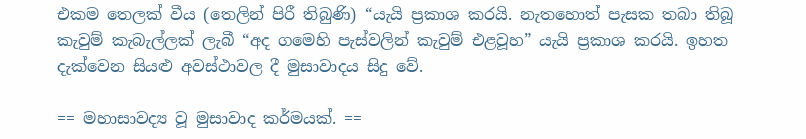එකම තෙලක් වීය (තෙලින් පිරී තිබුණි) “යැයි ප්‍රකාශ කරයි. නැතහොත් පැසක තබා තිබූ කැවුම් කැබැල්ලක් ලැබී “අද ගමෙහි පැස්වලින් කැවුම් එළවූහ” යැයි ප්‍රකාශ කරයි. ඉහත දැක්වෙන සියළු අවස්ථාවල දී මුසාවාදය සිදු වේ.

== මහාසාවද්‍ය වූ මුසාවාද කර්මයක්. ==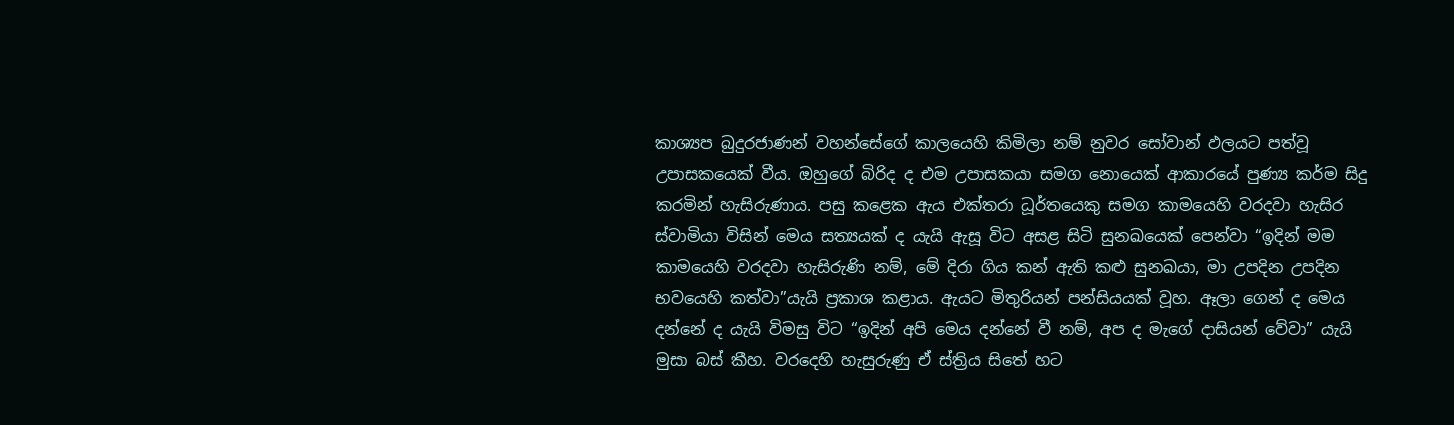කාශ්‍යප බුදුරජාණන් වහන්සේගේ කාලයෙහි කිමිලා නම් නුවර සෝවාන් ඵලයට පත්වූ උපාසකයෙක් වීය. ඔහුගේ බිරිද ද එම උපාසකයා සමග නොයෙක් ආකාරයේ පුණ්‍ය කර්ම සිදු කරමින් හැසිරුණාය. පසු කළෙක ඇය එක්තරා ධූර්තයෙකු සමග කාමයෙහි වරදවා හැසිර ස්වාමියා විසින් මෙය සත්‍යයක් ද ‍යැයි ඇසූ විට අසළ සිටි සුනඛයෙක් පෙන්වා “ඉදින් මම කාමයෙහි වරදවා හැසිරුණි නම්, මේ දිරා ගිය කන් ඇති කළු සුනඛයා, මා උපදින උපදින භවයෙහි කත්වා”යැයි ප්‍රකාශ කළාය. ඇයට මිතුරියන් පන්සියයක් වූහ. ඈලා ගෙන් ද මෙය දන්නේ ද යැයි විමසු විට “ඉදින් අපි මෙය දන්නේ වී නම්, අප ද මැගේ දාසියන් වේවා” යැයි මුසා බස් කීහ. වරදෙහි හැසුරුණු ඒ ස්ත්‍රිය සිතේ හට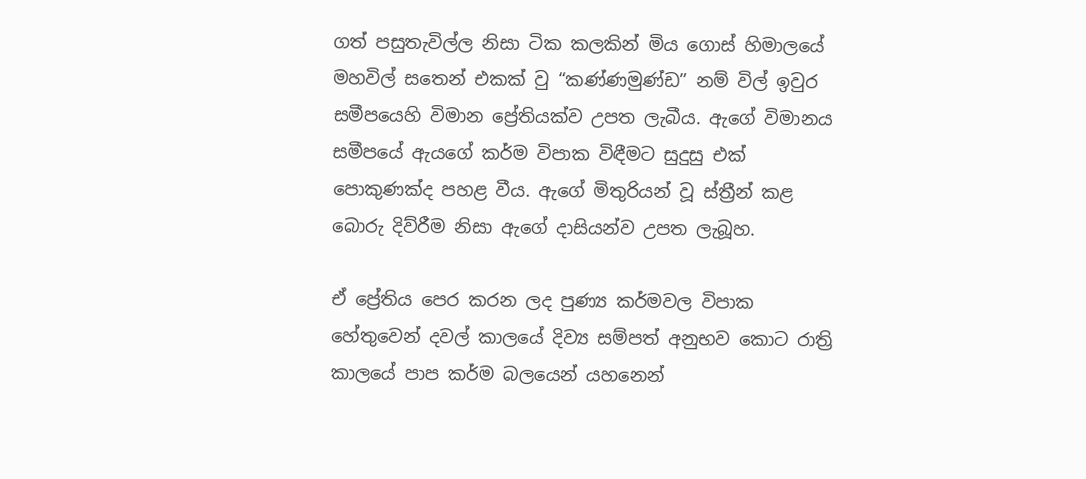ගත් පසුතැවිල්ල නිසා ටික කලකින් මිය ගොස් හිමාලයේ මහවිල් සතෙන් එකක් වු “කණ්ණමුණ්ඩ” නම් විල් ඉවුර සමීපයෙහි විමාන ප්‍රේ‍තියක්ව උපත ලැබීය. ඇගේ විමානය සමීපයේ ඇයගේ කර්ම විපාක විඳීමට සුදුසු එක් පොකුණක්ද පහළ වීය. ඇගේ මිතුරියන් වූ ස්ත්‍රීන් කළ බොරු දිව්රීම නිසා ඇගේ දාසියන්ව උපත ලැබූහ.

ඒ ප්‍රේ‍තිය පෙර කරන ලද පුණ්‍ය කර්මවල විපාක හේතුවෙන් දවල් කාලයේ දිව්‍ය සම්පත් අනුභව කොට රාත්‍රි කාලයේ පාප කර්ම බලයෙන් යහනෙන්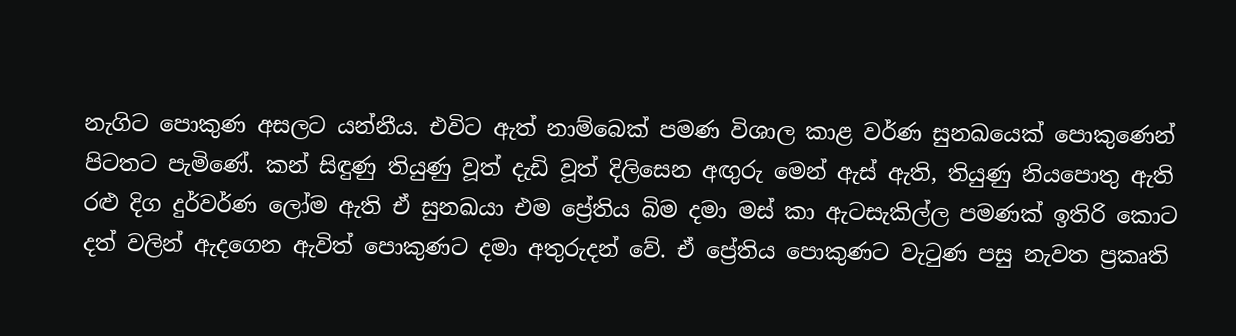නැගිට පොකුණ අසලට යන්නීය. එවිට ඇත් නාම්බෙක් පමණ විශාල කාළ වර්ණ සුනඛයෙක් පොකුණෙන් පිටතට පැමිණේ. කන් සිඳුණු තියුණු වූත් දැඩි වූත් දිලිසෙන අඟුරු මෙන් ඇස් ඇති, තියුණු නියපොතු ඇති රළු දිග දුර්වර්ණ ලෝම ඇති ඒ සුනඛයා එම ප්‍රේ‍තිය බිම දමා මස් කා ඇටසැකිල්ල පමණක් ඉතිරි කොට දත් වලින් ඇදගෙන ඇවිත් පොකුණට දමා අතුරුදන් වේ. ඒ ප්‍රේ‍තිය පොකුණට වැටුණ පසු නැවත ප්‍රකෘති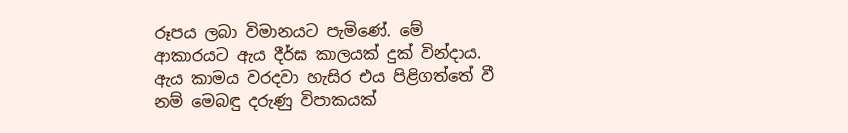රූපය ලබා විමානයට පැමිණේ. මේ ආකාරයට ඇය දීර්ඝ කාලයක් දුක් වින්දාය. ඇය කාමය වරදවා හැසිර එය පිළිගත්තේ වී නම් මෙබඳු දරුණු විපාකයක්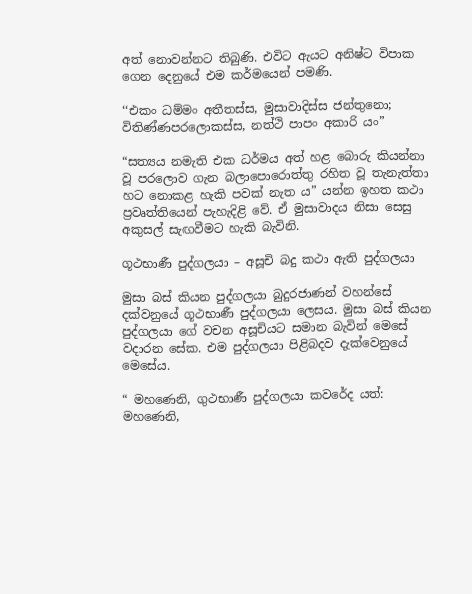අත් නොවන්නට තිබුණි. එවිට ඇයට අනිෂ්ට විපාක ගෙන දෙනුයේ එම කර්මයෙන් පමණි.

‘‘එකං ධම්‌මං අතීතස්‌ස, මුසාවාදිස්‌ස ජන්‌තුනො;
විතිණ්‌ණපරලොකස්‌ස, නත්‌ථි පාපං අකාරි යං”

“සත්‍යය නමැති එක ධර්මය අත් හළ බොරු කියන්නා වූ පරලොව ගැන බලාපොරොත්තු රහිත වූ තැනැත්තා හට නොකළ හැකි පවක් නැත ය” යන්න ඉහත කථා ප්‍රවෘත්තියෙන් පැහැදිළි වේ. ඒ මුසාවාදය නිසා සෙසු අකුසල් සැඟවීමට හැකි බැවිනි.

ගූථභාණී පුද්ගලයා – අසූචි බදු කථා ඇති පුද්ගලයා

මුසා බස් කියන පුද්ගලයා බුදුරජාණන් වහන්සේ දක්වනුයේ ගූථභාණී පුද්ගලයා ලෙසය. මුසා බස් කියන පුද්ගලයා ගේ වචන අසූචියට සමාන බැවින් මෙසේ වදාරන සේක. එම පුද්ගලයා පිළිබදව දැක්වෙනුයේ මෙසේය.

“ මහණෙනි, ගුථභාණී පුද්ගලයා කවරේද යත්: මහණෙනි,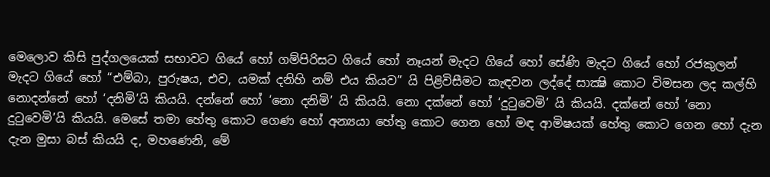මෙලොව කිසි පුද්ගලයෙක් සභාවට ගියේ හෝ ගම්පිරිසට ගියේ හෝ නෑයන් මැදට ගියේ හෝ සේණි මැදට ගියේ හෝ රජකුලන් මැදට ගියේ හෝ “එම්බා, පුරුෂය, එව, යමක් දනිහි නම් එය කියව” යි පිළිවිසීමට කැඳවන ලද්දේ සාක්‍ෂි කොට විමසන ලද කල්හි නොදන්නේ හෝ ‘දනිමි’යි කියයි. දන්නේ හෝ ‘නො දනිමි’ යි කියයි. නො දක්නේ හෝ ‘දුටුවෙමි’ යි කියයි. දක්නේ හෝ ‘නො දුටුවෙමි’යි කියයි. මෙසේ තමා හේතු කොට ගෙණ හෝ අන්‍යයා හේතු කොට ගෙන හෝ මඳ ආමිෂයක් හේතු කොට ගෙන හෝ දැන දැන මුසා බස් කියයි ද, මහණෙනි, මේ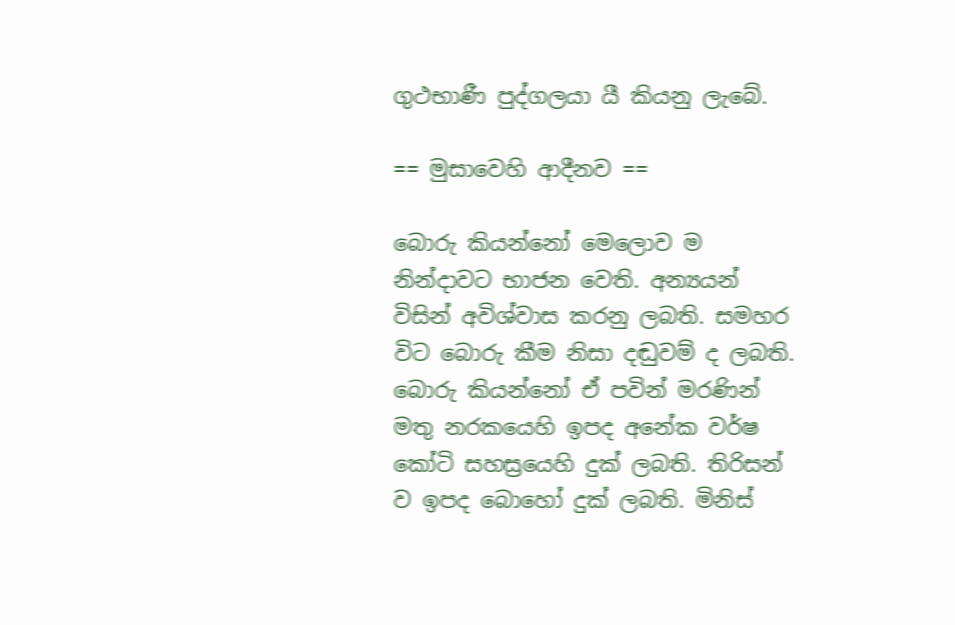ගුථභාණී පුද්ගලයා යී කියනු ලැබේ.

== මුසාවෙහි ආදීනව ==

බොරු කියන්නෝ මෙලොව ම නින්දාවට භාජන වෙති. අන්‍යයන් විසින් අවිශ්වාස කරනු ලබති. සමහර විට බොරු කීම නිසා දඬුවම් ද ලබති. බොරු කියන්නෝ ඒ පවින් මරණින් මතු නරකයෙහි ඉපද අනේක වර්ෂ කෝටි සහස්‍රයෙහි දුක් ලබති. තිරිසන් ව ඉපද බොහෝ දුක් ලබති. මිනිස්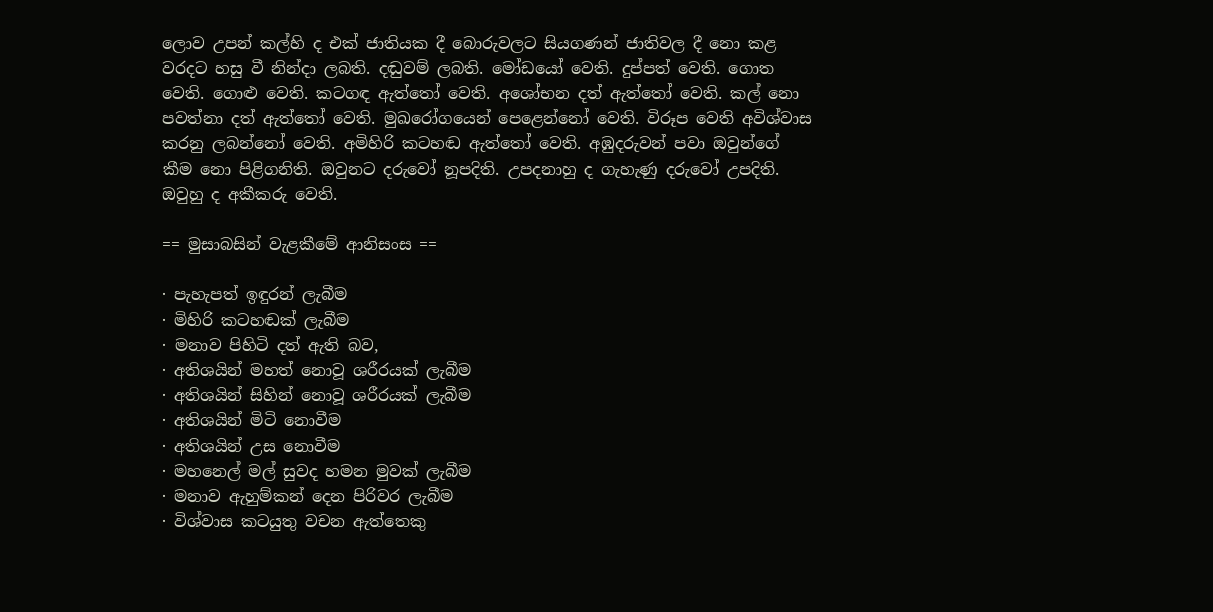ලොව උපන් කල්හි ද එක් ජාතියක දී බොරුවලට සියගණන් ජාතිවල දී නො කළ වරදට හසු වී නින්දා ලබති. දඬුවම් ලබති. මෝඩයෝ වෙති. දුප්පත් වෙති. ගොත වෙති. ගොළු වෙති. කටගඳ ඇත්තෝ වෙති. අශෝභන දත් ඇත්තෝ වෙති. කල් නො පවත්නා දත් ඇත්තෝ වෙති. මුඛරෝගයෙන් පෙළෙන්නෝ වෙති. විරූප වෙති අවිශ්වාස කරනු ලබන්නෝ වෙති. අමිහිරි කටහඬ ඇත්තෝ වෙති. අඹුදරුවන් පවා ඔවුන්ගේ කීම නො පිළිගනිති. ඔවුනට දරුවෝ නූපදිති. උපදනාහු ද ගැහැණු දරුවෝ උපදිති. ඔවුහු ද අකීකරු වෙති.

== මුසාබසින් වැළකීමේ ආනිසංස ==

· පැහැපත් ඉඳුරන් ලැබීම
· මිහිරි කටහඬක් ලැබීම
· මනාව පිහිටි දත් ඇති බව,
· අතිශයින් මහත් නොවූ ශරීරයක් ලැබීම
· අතිශයින් සිහින් නොවූ ශරීරයක් ලැබීම
· අතිශයින් මිටි නොවීම
· අතිශයින් උස නොවීම
· මහනෙල් මල් සුවද හමන මුවක් ලැබීම
· මනාව ඇහුම්කන් දෙන පිරිවර ලැබීම
· විශ්වාස කටයුතු වචන ඇත්තෙකු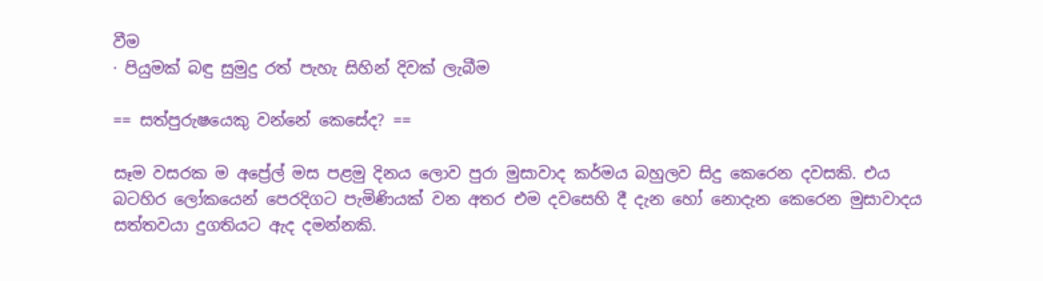වීම
· පියුමක් බඳු සුමුදු රත් පැහැ සිහින් දිවක් ලැබීම

== සත්පුරුෂයෙකු වන්නේ කෙසේද? ==

සෑම වසරක ම අප්‍රේල් මස පළමු දිනය ලොව පුරා මුසාවාද කර්මය බහුලව සිදු කෙරෙන දවසකි. එය බටහිර ලෝකයෙන් පෙරදිගට පැමිණියක් වන අතර එම දවසෙහි දී දැන හෝ නොදැන කෙරෙන මුසාවාදය සත්තවයා දුගතියට ඇද දමන්නකි.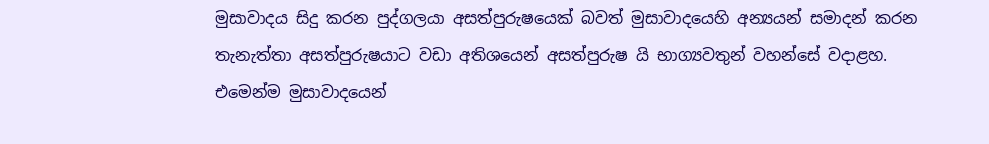මුසාවාදය සිදු කරන පුද්ගලයා අසත්පුරුෂයෙක් බවත් මුසාවාදයෙහි අන්‍යයන් සමාදන් කරන තැනැත්තා අසත්පුරුෂයාට වඩා අතිශයෙන් අසත්පුරුෂ යි භාග්‍යවතුන් වහන්සේ වදාළහ. එමෙන්ම මුසාවාදයෙන්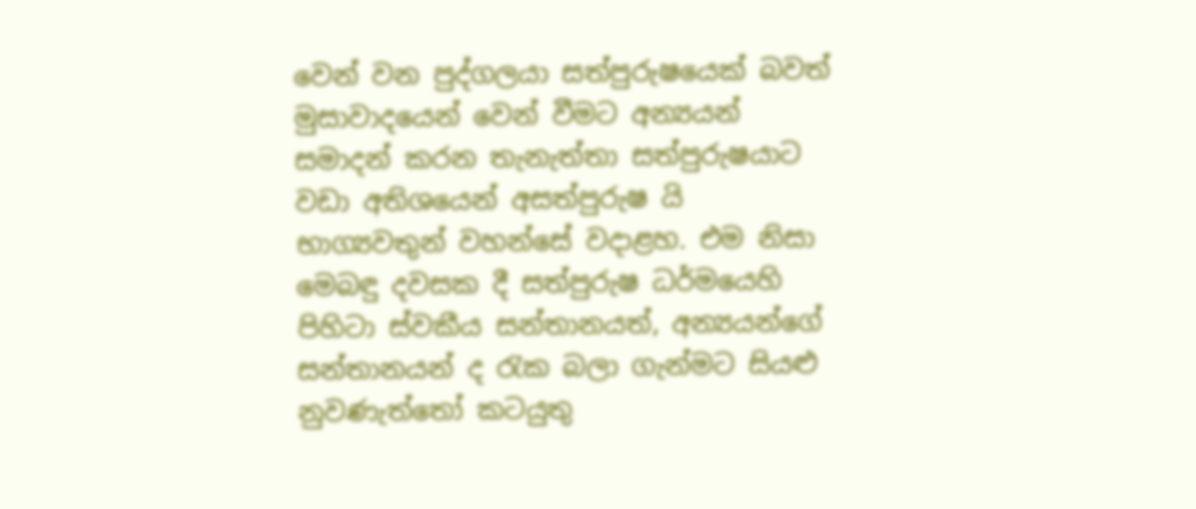වෙන් වන පුද්ගලයා සත්පුරුෂයෙක් බවත් මුසාවාදයෙන් වෙන් වීමට අන්‍යයන් සමාදන් කරන තැනැත්තා සත්පුරුෂයාට වඩා අතිශයෙන් අසත්පුරුෂ යි භාග්‍යවතුන් වහන්සේ වදාළහ. එම නිසා මෙබඳු දවසක දී සත්පුරුෂ ධර්මයෙහි පිහිටා ස්වකීය සන්තානයත්, අන්‍යයන්ගේ සන්තානයන් ද රැක බලා ගැන්මට සියළු නුවණැත්තෝ කටයුතු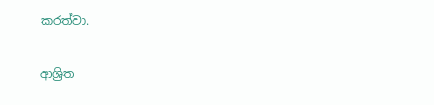කරත්වා.

ආශ්‍රිත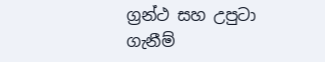ග්‍රන්ථ සහ උපුටා ගැනීම්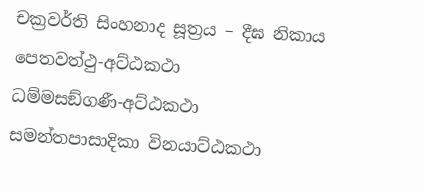චක්‍රවර්ති සිංහනාද සූත්‍රය – දීඝ නිකාය
පෙතවත්‌ථු-අට්‌ඨකථා
ධම්‌මසඞ්‌ගණී-අට්‌ඨකථා
සමන්තපාසාදිකා විනයාට්ඨකථා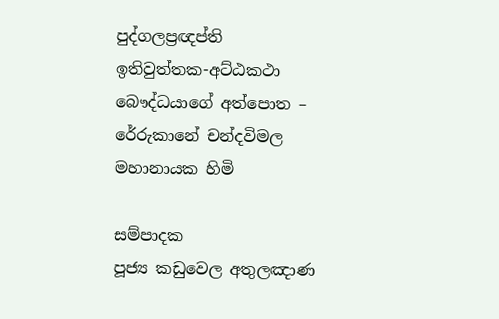පුද්ගලප්‍රඥප්ති
ඉතිවුත්‌තක-අට්‌ඨකථා
බෞද්ධයාගේ අත්පොත – රේරුකානේ චන්දවිමල මහානායක හිමි

සම්පාදක
පූජ්‍ය කඩුවෙල අතුලඤාණ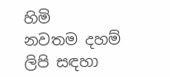හිමි
නවතම දහම් ලිපි සඳහා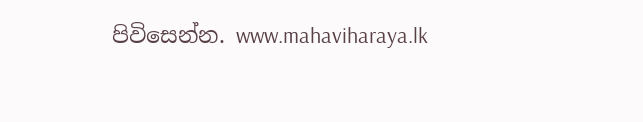පිවිසෙන්න. www.mahaviharaya.lk